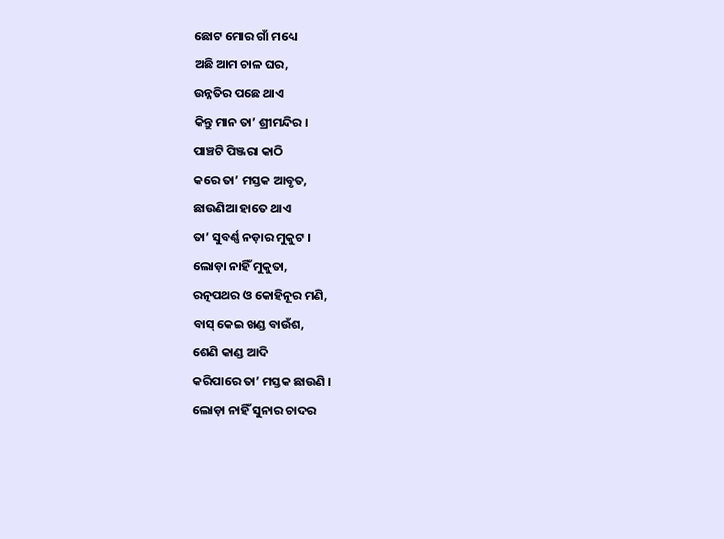ଛୋଟ ମୋର ଗାଁ ମଧ୍ୟେ
ଅଛି ଆମ ଚାଳ ଘର,
ଉନ୍ନତିର ପଛେ ଥାଏ
କିନ୍ତୁ ମାନ ତା’ ଶ୍ରୀମନ୍ଦିର ।
ପାଞ୍ଚଟି ପିଞ୍ଜରା କାଠି
କରେ ତା’ ମସ୍ତକ ଆବୃତ,
ଛାଉଣିଆ ହାତେ ଥାଏ
ତା’ ସୁବର୍ଣ୍ଣ ନଡ଼ାର ମୁକୁଟ ।
ଲୋଡ଼ା ନାହିଁ ମୁକୁତା,
ରତ୍ନପଥର ଓ କୋହିନୂର ମଣି,
ବାସ୍ କେଇ ଖଣ୍ଡ ବାଉଁଶ,
ଶେଣି କାଣ୍ଡ ଆଦି
କରିପାରେ ତା’ ମସ୍ତକ ଛାଉଣି ।
ଲୋଡ଼ା ନାହିଁ ସୁନାର ଚାଦର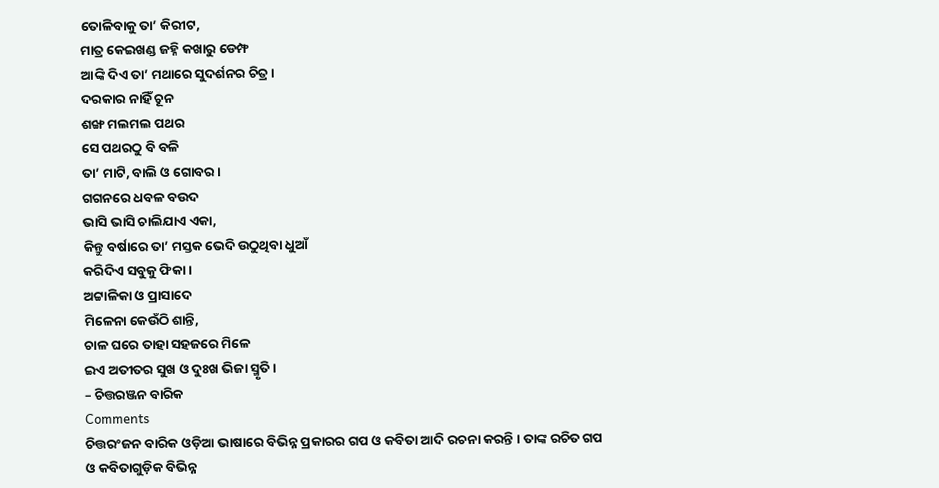ତୋଳିବାକୁ ତା’ କିରୀଟ,
ମାତ୍ର କେଇଖଣ୍ଡ ଜହ୍ନି କଖାରୁ ଡେମ୍ଫ
ଆଙ୍କି ଦିଏ ତା’ ମଥାରେ ସୁଦର୍ଶନର ଚିତ୍ର ।
ଦରକାର ନାହିଁ ଚୂନ
ଶଙ୍ଖ ମଲମଲ ପଥର
ସେ ପଥରଠୁ ବି ବଳି
ତା’ ମାଟି, ବାଲି ଓ ଗୋବର ।
ଗଗନରେ ଧବଳ ବଉଦ
ଭାସି ଭାସି ଚାଲିଯାଏ ଏକା,
କିନ୍ତୁ ବର୍ଷାରେ ତା’ ମସ୍ତକ ଭେଦି ଉଠୁଥିବା ଧୁଆଁ
କରିଦିଏ ସବୁକୁ ଫିକା ।
ଅଟ୍ଟାଳିକା ଓ ପ୍ରାସାଦେ
ମିଳେନା କେଉଁଠି ଶାନ୍ତି,
ଚାଳ ଘରେ ତାହା ସହଜରେ ମିଳେ
ଇଏ ଅତୀତର ସୁଖ ଓ ଦୁଃଖ ଭିଜା ସ୍ମୃତି।
– ଚିତ୍ତରଞ୍ଜନ ବାରିକ
Comments
ଚିତ୍ତରଂଜନ ବାରିକ ଓଡ଼ିଆ ଭାଷାରେ ବିଭିନ୍ନ ପ୍ରକାରର ଗପ ଓ କବିତା ଆଦି ରଚନା କରନ୍ତି । ତାଙ୍କ ରଚିତ ଗପ ଓ କବିତାଗୁଡ଼ିକ ବିଭିନ୍ନ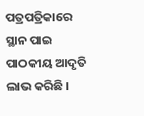ପତ୍ରପତ୍ରିକାରେ ସ୍ଥାନ ପାଇ ପାଠକୀୟ ଆଦୃତି ଲାଭ କରିଛି ।